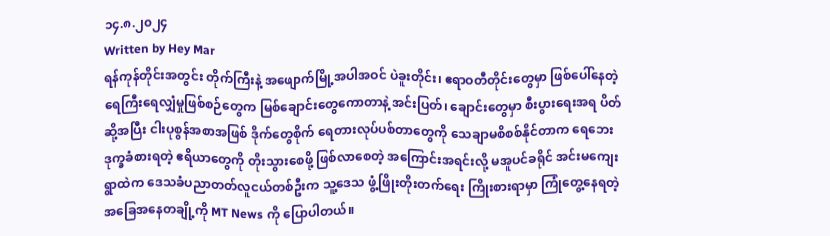၁၄.၈.၂၀၂၄
Written by Hey Mar
ရန်ကုန်တိုင်းအတွင်း တိုက်ကြီးနဲ့ အဖျောက်မြို့အပါအဝင် ပဲခူးတိုင်း၊ ဧရာဝတီတိုင်းတွေမှာ ဖြစ်ပေါ်နေတဲ့ ရေကြီးရေလျှံမှုဖြစ်စဉ်တွေက မြစ်ချောင်းတွေကောတာနဲ့ အင်းပြတ်၊ ချောင်းတွေမှာ စီးပွားရေးအရ ပိတ်ဆို့အပြီး ငါးပုစွန်အစာအဖြစ် ဒိုက်တွေစိုက် ရေတားလုပ်ပစ်တာတွေကို သေချာမစိစစ်နိုင်တာက ရေဘေးဒုက္ခခံစားရတဲ့ ဧရိယာတွေကို တိုးသွားစေဖို့ ဖြစ်လာစေတဲ့ အကြောင်းအရင်းလို့ မအူပင်ခရိုင် အင်းမကျေးရွာထဲက ဒေသခံပညာတတ်လူငယ်တစ်ဦးက သူ့ဒေသ ဖွံ့ဖြိုးတိုးတက်ရေး ကြိုးစားရာမှာ ကြုံတွေ့နေရတဲ့ အခြေအနေတချို့ကို MT News ကို ပြောပါတယ်။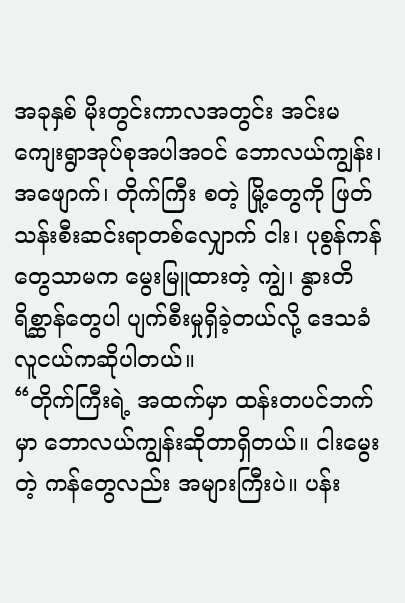အခုနှစ် မိုးတွင်းကာလအတွင်း အင်းမကျေးရွာအုပ်စုအပါအဝင် ဘောလယ်ကျွန်း၊ အဖျောက်၊ တိုက်ကြီး စတဲ့ မြို့တွေကို ဖြတ်သန်းစီးဆင်းရာတစ်လျှောက် ငါး၊ ပုစွန်ကန်တွေသာမက မွေးမြူထားတဲ့ ကျွဲ၊ နွားတိရိစ္ဆာန်တွေပါ ပျက်စီးမှုရှိခဲ့တယ်လို့ ဒေသခံလူငယ်ကဆိုပါတယ်။
“တိုက်ကြီးရဲ့ အထက်မှာ ထန်းတပင်ဘက်မှာ ဘောလယ်ကျွန်းဆိုတာရှိတယ်။ ငါးမွေးတဲ့ ကန်တွေလည်း အများကြီးပဲ။ ပန်း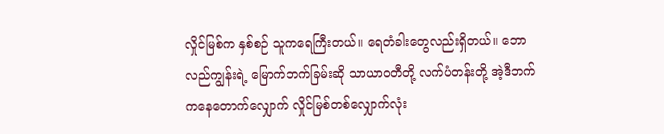လှိုင်မြစ်က နှစ်စဉ် သူကရေကြီးတယ်။ ရေတံခါးတွေလည်းရှိတယ်။ ဘောလည်ကျွန်းရဲ့ မြောက်ဘက်ခြမ်းဆို သာယာဝတီတို့ လက်ပံတန်းတို့ အဲ့ဒီဘက်ကနေတောက်လျှောက် လှိုင်မြစ်တစ်လျှောက်လုံး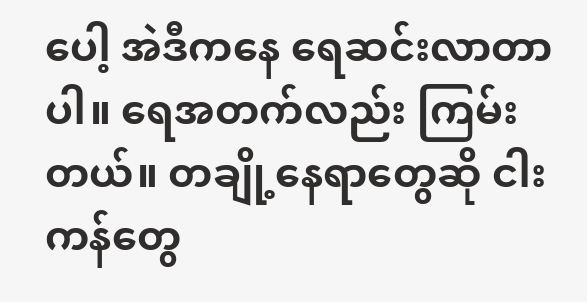ပေါ့ အဲဒီကနေ ရေဆင်းလာတာပါ။ ရေအတက်လည်း ကြမ်းတယ်။ တချို့နေရာတွေဆို ငါးကန်တွေ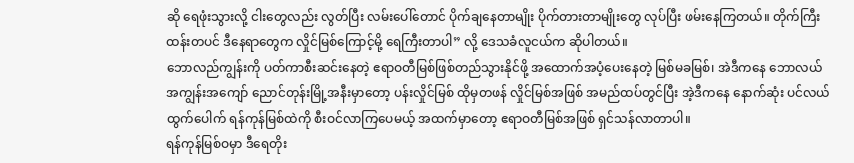ဆို ရေဖုံးသွားလို့ ငါးတွေလည်း လွတ်ပြီး လမ်းပေါ်တောင် ပိုက်ချနေတာမျိုး ပိုက်တားတာမျိုးတွေ လုပ်ပြီး ဖမ်းနေကြတယ်။ တိုက်ကြီး ထန်းတပင် ဒီနေရာတွေက လှိုင်မြစ်ကြောင့်မို့ ရေကြီးတာပါ” လို့ ဒေသခံလူငယ်က ဆိုပါတယ်။
ဘောလည်ကျွန်းကို ပတ်ကာစီးဆင်းနေတဲ့ ဧရာဝတီမြစ်ဖြစ်တည်သွားနိုင်ဖို့ အထောက်အပံ့ပေးနေတဲ့ မြစ်မခမြစ်၊ အဲဒီကနေ ဘောလယ်အကျွန်းအကျော် ညောင်တုန်းမြို့အနီးမှာတော့ ပန်းလှိုင်မြစ် ထိုမှတဖန် လှိုင်မြစ်အဖြစ် အမည်ထပ်တွင်ပြီး အဲ့ဒီကနေ နောက်ဆုံး ပင်လယ်ထွက်ပေါက် ရန်ကုန်မြစ်ထဲကို စီးဝင်လာကြပေမယ့် အထက်မှာတော့ ဧရာဝတီမြစ်အဖြစ် ရှင်သန်လာတာပါ။
ရန်ကုန်မြစ်ဝမှာ ဒီရေတိုး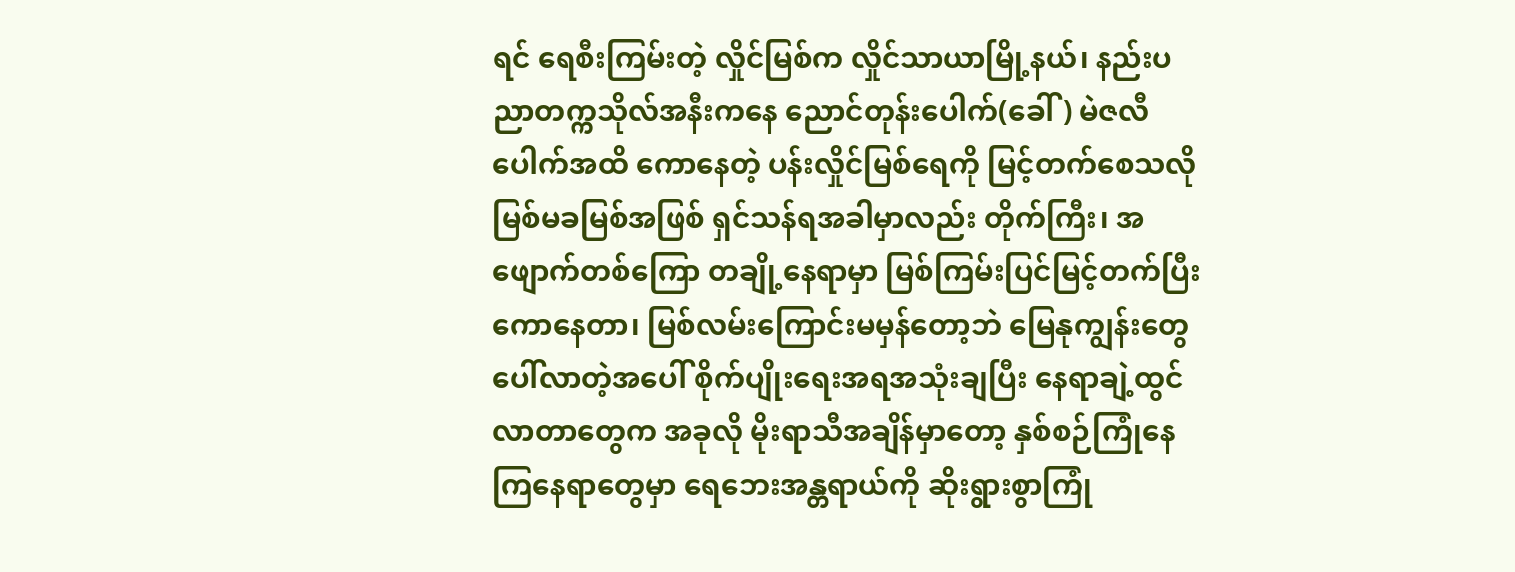ရင် ရေစီးကြမ်းတဲ့ လှိုင်မြစ်က လှိုင်သာယာမြို့နယ်၊ နည်းပညာတက္ကသိုလ်အနီးကနေ ညောင်တုန်းပေါက်(ခေါ်) မဲဇလီပေါက်အထိ ကောနေတဲ့ ပန်းလှိုင်မြစ်ရေကို မြင့်တက်စေသလို မြစ်မခမြစ်အဖြစ် ရှင်သန်ရအခါမှာလည်း တိုက်ကြီး၊ အဖျောက်တစ်ကြော တချို့နေရာမှာ မြစ်ကြမ်းပြင်မြင့်တက်ပြီး ကောနေတာ၊ မြစ်လမ်းကြောင်းမမှန်တော့ဘဲ မြေနုကျွန်းတွေပေါ်လာတဲ့အပေါ် စိုက်ပျိုးရေးအရအသုံးချပြီး နေရာချဲ့ထွင်လာတာတွေက အခုလို မိုးရာသီအချိန်မှာတော့ နှစ်စဉ်ကြုံနေကြနေရာတွေမှာ ရေဘေးအန္တရာယ်ကို ဆိုးရွားစွာကြုံ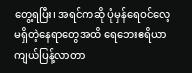တွေ့ရပြီး၊ အရင်ကဆို ပုံမှန်ရေဝင်လေ့မရှိတဲ့နေရာတွေအထိ ရေဘေးဧရိယာ ကျယ်ပြန့်လာတာ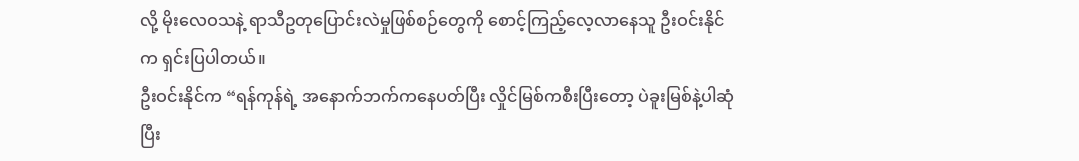လို့ မိုးလေဝသနဲ့ ရာသီဥတုပြောင်းလဲမှုဖြစ်စဉ်တွေကို စောင့်ကြည့်လေ့လာနေသူ ဦးဝင်းနိုင်က ရှင်းပြပါတယ်။
ဦးဝင်းနိုင်က “ရန်ကုန်ရဲ့ အနောက်ဘက်ကနေပတ်ပြီး လှိုင်မြစ်ကစီးပြီးတော့ ပဲခူးမြစ်နဲ့ပါဆုံပြီး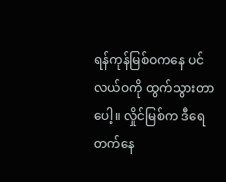ရန်ကုန်မြစ်ဝကနေ ပင်လယ်ဝကို ထွက်သွားတာပေါ့။ လှိုင်မြစ်က ဒီရေတက်နေ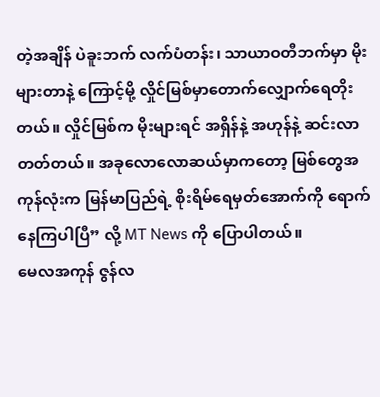တဲ့အချိန် ပဲခူးဘက် လက်ပံတန်း၊ သာယာဝတီဘက်မှာ မိုးများတာနဲ့ ကြောင့်မို့ လှိုင်မြစ်မှာတောက်လျှောက်ရေတိုးတယ်။ လှိုင်မြစ်က မိုးများရင် အရှိန်နဲ့ အဟုန်နဲ့ ဆင်းလာတတ်တယ်။ အခုလောလောဆယ်မှာကတော့ မြစ်တွေအကုန်လုံးက မြန်မာပြည်ရဲ့ စိုးရိမ်ရေမှတ်အောက်ကို ရောက်နေကြပါပြီ” လို့ MT News ကို ပြောပါတယ်။
မေလအကုန် ဇွန်လ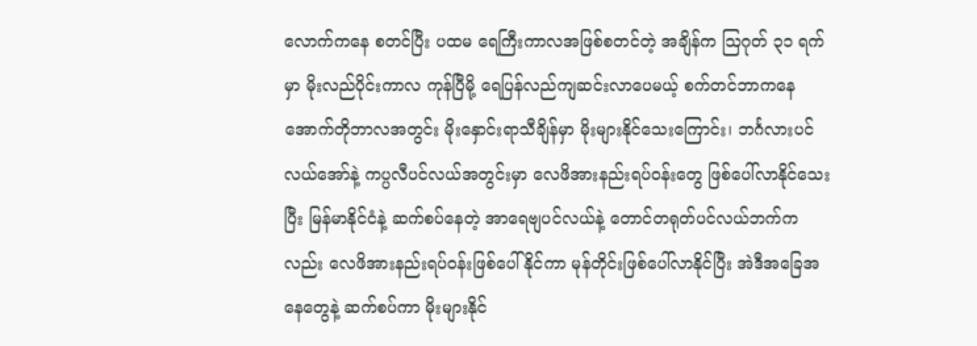လောက်ကနေ စတင်ပြီး ပထမ ရေကြီးကာလအဖြစ်စတင်တဲ့ အချိန်က ဩဂုတ် ၃၁ ရက်မှာ မိုးလည်ပိုင်းကာလ ကုန်ပြီမို့ ရေပြန်လည်ကျဆင်းလာပေမယ့် စက်တင်ဘာကနေ အောက်တိုဘာလအတွင်း မိုးနှောင်းရာသီချိန်မှာ မိုးများနိုင်သေးကြောင်း၊ ဘင်္ဂလားပင်လယ်အော်နဲ့ ကပ္ပလီပင်လယ်အတွင်းမှာ လေဖိအားနည်းရပ်ဝန်းတွေ ဖြစ်ပေါ်လာနိုင်သေးပြီး မြန်မာနိုင်ငံနဲ့ ဆက်စပ်နေတဲ့ အာရေဗျပင်လယ်နဲ့ တောင်တရုတ်ပင်လယ်ဘက်ကလည်း လေဖိအားနည်းရပ်ဝန်းဖြစ်ပေါ်နိုင်ကာ မုန်တိုင်းဖြစ်ပေါ်လာနိုင်ပြီး အဲဒီအခြေအနေတွေနဲ့ ဆက်စပ်ကာ မိုးများနိုင်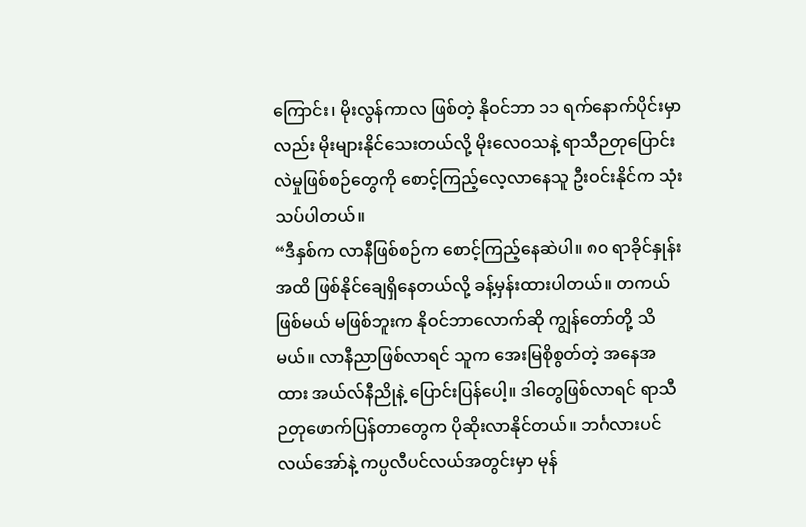ကြောင်း၊ မိုးလွန်ကာလ ဖြစ်တဲ့ နိုဝင်ဘာ ၁၁ ရက်နောက်ပိုင်းမှာလည်း မိုးများနိုင်သေးတယ်လို့ မိုးလေဝသနဲ့ ရာသီဉတုပြောင်းလဲမှုဖြစ်စဉ်တွေကို စောင့်ကြည့်လေ့လာနေသူ ဦးဝင်းနိုင်က သုံးသပ်ပါတယ်။
“ဒီနှစ်က လာနီဖြစ်စဉ်က စောင့်ကြည့်နေဆဲပါ။ ၈၀ ရာခိုင်နှုန်းအထိ ဖြစ်နိုင်ချေရှိနေတယ်လို့ ခန့်မှန်းထားပါတယ်။ တကယ် ဖြစ်မယ် မဖြစ်ဘူးက နိုဝင်ဘာလောက်ဆို ကျွန်တော်တို့ သိမယ်။ လာနီညာဖြစ်လာရင် သူက အေးမြစိုစွတ်တဲ့ အနေအထား အယ်လ်နီညိုနဲ့ ပြောင်းပြန်ပေါ့။ ဒါတွေဖြစ်လာရင် ရာသီဉတုဖောက်ပြန်တာတွေက ပိုဆိုးလာနိုင်တယ်။ ဘင်္ဂလားပင်လယ်အော်နဲ့ ကပ္ပလီပင်လယ်အတွင်းမှာ မုန်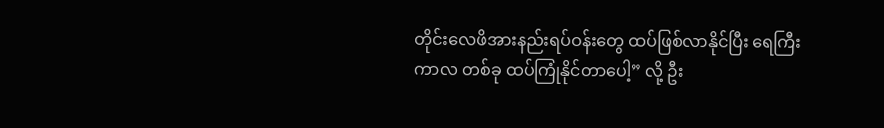တိုင်းလေဖိအားနည်းရပ်ဝန်းတွေ ထပ်ဖြစ်လာနိုင်ပြီး ရေကြီးကာလ တစ်ခု ထပ်ကြုံနိုင်တာပေါ့” လို့ ဦး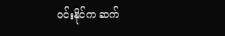ဝင်းနိုင်က ဆက်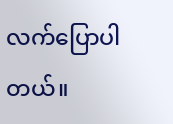လက်ပြောပါတယ်။